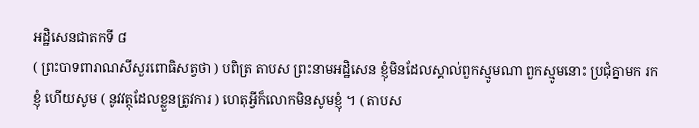អដ្ឋិសេនជាតកទី ៨
( ព្រះបាទពារាណសីសួរពោធិសត្វថា ) បពិត្រ តាបស ព្រះនាមអដ្ឋិសេន ខ្ញុំមិនដែលស្គាល់ពួកស្មូមណា ពួកស្មូមនោះ ប្រជុំគ្នាមក រកខ្ញុំ ហើយសូម ( នូវវត្ថុដែលខ្លួនត្រូវការ ) ហេតុអ្វីក៏លោកមិនសូមខ្ញុំ ។ ( តាបស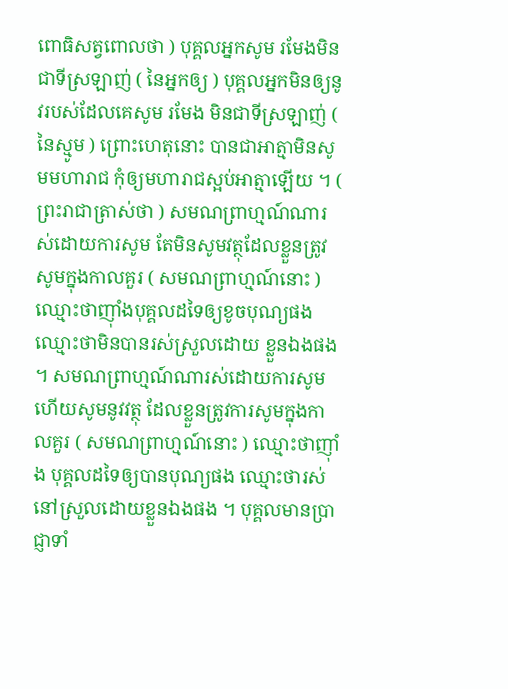ពោធិសត្វពោលថា ) បុគ្គលអ្នកសូម រមែងមិន ជាទីស្រឡាញ់ ( នៃអ្នកឲ្យ ) បុគ្គលអ្នកមិនឲ្យនូវរបស់ដែលគេសូម រមែង មិនជាទីស្រឡាញ់ ( នៃស្មូម ) ព្រោះហេតុនោះ បានជាអាត្មាមិនសូមមហារាជ កុំឲ្យមហារាជស្អប់អាត្មាឡើយ ។ ( ព្រះរាជាត្រាស់ថា ) សមណព្រាហ្មណ៍ណារស់ដោយការសូម តែមិនសូមវត្ថុដែលខ្លួនត្រូវសូមក្នុងកាលគួរ ( សមណព្រាហ្មណ៍នោះ ) ឈ្មោះថាញ៉ាំងបុគ្គលដទៃឲ្យខូចបុណ្យផង ឈ្មោះថាមិនបានរស់ស្រួលដោយ ខ្លួនឯងផង ។ សមណព្រាហ្មណ៍ណារស់ដោយការសូម ហើយសូមនូវវត្ថុ ដែលខ្លួនត្រូវការសូមក្នុងកាលគួរ ( សមណព្រាហ្មណ៍នោះ ) ឈ្មោះថាញ៉ាំង បុគ្គលដទៃឲ្យបានបុណ្យផង ឈ្មោះថារស់នៅស្រួលដោយខ្លួនឯងផង ។ បុគ្គលមានប្រាជ្ញាទាំ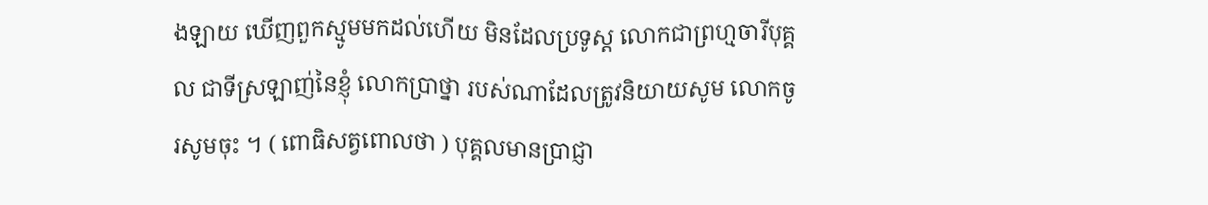ងឡាយ ឃើញពួកស្មូមមកដល់ហើយ មិនដែលប្រទូស្ត លោកជាព្រហ្មចារីបុគ្គល ជាទីស្រឡាញ់នៃខ្ញុំ លោកប្រាថ្នា របស់ណាដែលត្រូវនិយាយសូម លោកចូរសូមចុះ ។ ( ពោធិសត្វពោលថា ) បុគ្គលមានប្រាជ្ញា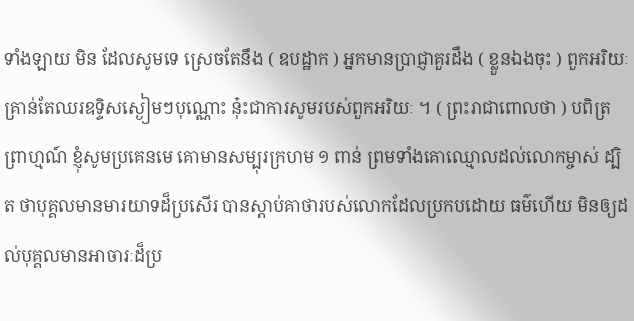ទាំងឡាយ មិន ដែលសូមទេ ស្រេចតែនឹង ( ឧបដ្ឋាក ) អ្នកមានប្រាជ្ញាគួរដឹង ( ខ្លួនឯងចុះ ) ពួកអរិយៈគ្រាន់តែឈរឧទ្ទិសស្ងៀមៗបុណ្ណោះ នុ៎ះជាការសូមរបស់ពួកអរិយៈ ។ ( ព្រះរាជាពោលថា ) បពិត្រព្រាហ្មណ៍ ខ្ញុំសូមប្រគេនមេ គោមានសម្បុរក្រហម ១ ពាន់ ព្រមទាំងគោឈ្មោលដល់លោកម្ចាស់ ដ្បិត ថាបុគ្គលមានមារយាទដ៏ប្រសើរ បានស្តាប់គាថារបស់លោកដែលប្រកបដោយ ធម៌ហើយ មិនឲ្យដល់បុគ្គលមានអាចារៈដ៏ប្រ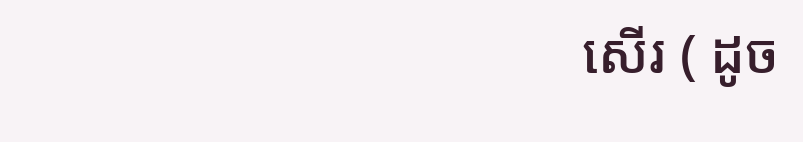សើរ ( ដូច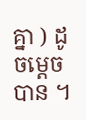គ្នា ) ដូចម្តេចបាន ។